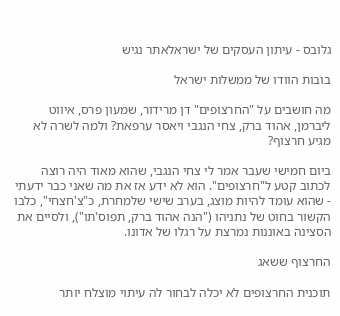גלובס - עיתון העסקים של ישראלאתר נגיש

בובות הוודו של ממשלות ישראל

מה חושבים על "החרצופים" דן מרידור, שמעון פרס, איווט ליברמן, אהוד ברק, צחי הנגבי ויאסר ערפאת? ולמה לשרה לא מגיע חרצוף?

ביום חמישי שעבר אמר לי צחי הנגבי, שהוא מאוד היה רוצה לכתוב קטע ל"חרצופים". הוא לא ידע אז את מה שאני כבר ידעתי - שהוא עומד להיות מוצג, בערב שישי שלמחרת, כ"צ'חצחי", כלבו הקשור בחוט של נתניהו ("הנה אהוד ברק, תפוס'תו"), ולסיים את הסצינה באוננות נמרצת על רגלו של אדונו.

החרצוף ששאג

תוכנית החרצופים לא יכלה לבחור לה עיתוי מוצלח יותר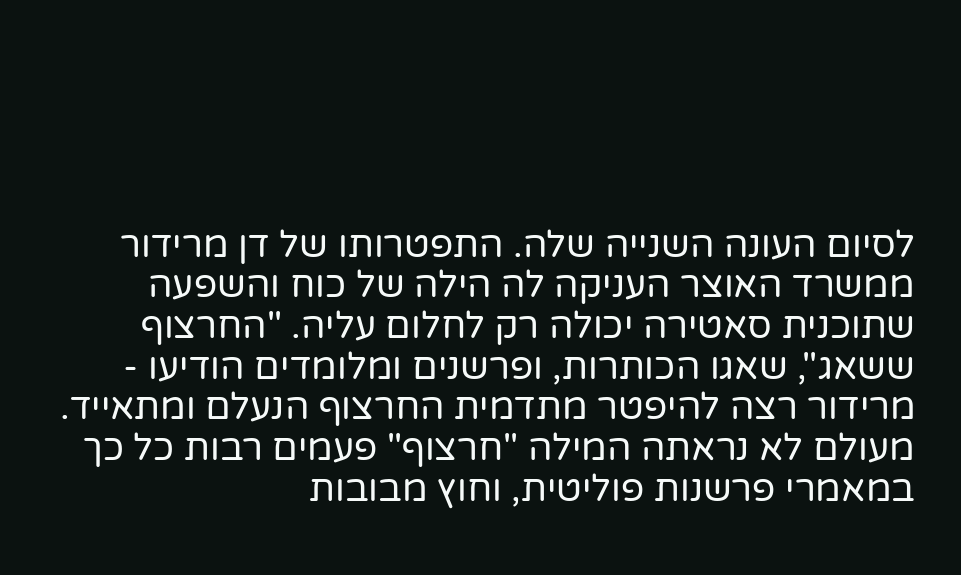לסיום העונה השנייה שלה. התפטרותו של דן מרידור ממשרד האוצר העניקה לה הילה של כוח והשפעה שתוכנית סאטירה יכולה רק לחלום עליה. "החרצוף ששאג", שאגו הכותרות, ופרשנים ומלומדים הודיעו - מרידור רצה להיפטר מתדמית החרצוף הנעלם ומתאייד. מעולם לא נראתה המילה "חרצוף" פעמים רבות כל כך במאמרי פרשנות פוליטית, וחוץ מבובות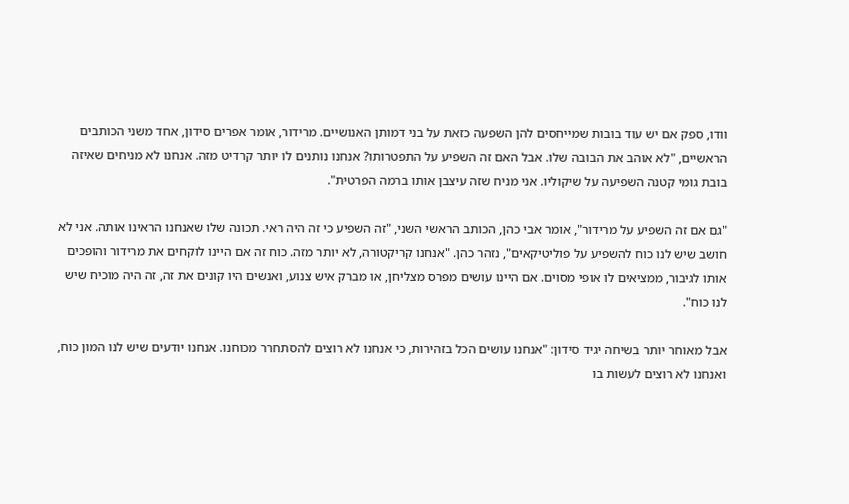וודו, ספק אם יש עוד בובות שמייחסים להן השפעה כזאת על בני דמותן האנושיים. מרידור, אומר אפרים סידון, אחד משני הכותבים הראשיים, "לא אוהב את הבובה שלו. אבל האם זה השפיע על התפטרותו? אנחנו נותנים לו יותר קרדיט מזה. אנחנו לא מניחים שאיזה בובת גומי קטנה השפיעה על שיקוליו. אני מניח שזה עיצבן אותו ברמה הפרטית".

"גם אם זה השפיע על מרידור", אומר אבי כהן, הכותב הראשי השני, "זה השפיע כי זה היה ראי. תכונה שלו שאנחנו הראינו אותה. אני לא חושב שיש לנו כוח להשפיע על פוליטיקאים", נזהר כהן. "אנחנו קריקטורה, לא יותר מזה. כוח זה אם היינו לוקחים את מרידור והופכים אותו לגיבור, ממציאים לו אופי מסוים. אם היינו עושים מפרס מצליחן, או מברק איש צנוע, ואנשים היו קונים את זה, זה היה מוכיח שיש לנו כוח".

אבל מאוחר יותר בשיחה יגיד סידון: "אנחנו עושים הכל בזהירות, כי אנחנו לא רוצים להסתחרר מכוחנו. אנחנו יודעים שיש לנו המון כוח, ואנחנו לא רוצים לעשות בו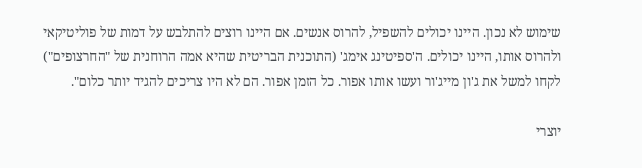שימוש לא נכון. היינו יכולים להשפיל, להרוס אנשים. אם היינו רוצים להתלבש על דמות של פוליטיקאי ולהרוס אותו, היינו יכולים. ה'ספיטינג אימג' (התוכנית הבריטית שהיא אמה הרוחנית של "החרצופים") לקחו למשל את ג'ון מייג'ור ועשו אותו אפור. כל הזמן אפור. הם לא היו צריכים להגיד יותר כלום".

יוצרי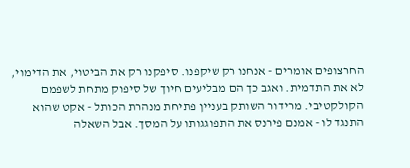החרצופים אומרים - אנחנו רק שיקפנו. סיפקנו רק את הביטוי, את הדימוי, לא את התדמית. ואגב כך הם מבליעים חיוך של סיפוק מתחת לשפמם הקולקטיבי. מרידור השותק בעניין פתיחת מנהרת הכותל - אקט שהוא התנגד לו - אמנם פירנס את התפוגגותו על המסך. אבל השאלה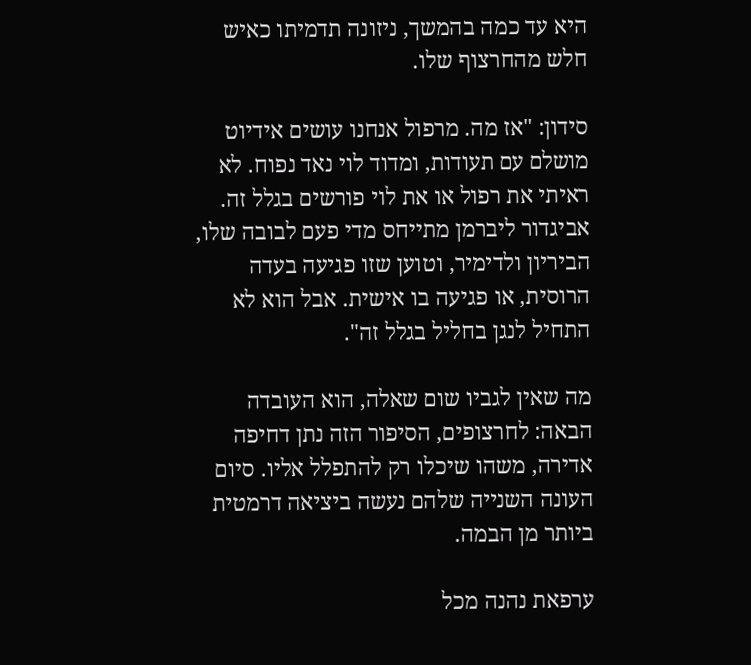היא עד כמה בהמשך, ניזונה תדמיתו כאיש חלש מהחרצוף שלו.

סידון: "אז מה. מרפול אנחנו עושים אידיוט מושלם עם תעודות, ומדוד לוי נאד נפוח. לא ראיתי את רפול או את לוי פורשים בגלל זה. אביגדור ליברמן מתייחס מדי פעם לבובה שלו, הביריון ולדימיר, וטוען שזו פגיעה בעדה הרוסית, או פגיעה בו אישית. אבל הוא לא התחיל לנגן בחליל בגלל זה".

מה שאין לגביו שום שאלה, הוא העובדה הבאה: לחרצופים, הסיפור הזה נתן דחיפה אדירה, משהו שיכלו רק להתפלל אליו. סיום העונה השנייה שלהם נעשה ביציאה דרמטית ביותר מן הבמה.

ערפאת נהנה מכל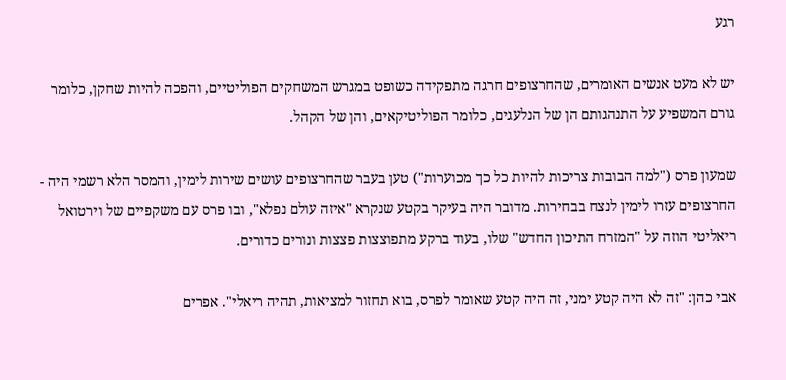רגע

יש לא מעט אנשים האומרים, שהחרצופים חרגה מתפקידה כשופט במגרש המשחקים הפוליטיים, והפכה להיות שחקן, כלומר גורם המשפיע על התנהגותם הן של הנלעגים, כלומר הפוליטיקאים, והן של הקהל.

שמעון פרס ("למה הבובות צריכות להיות כל כך מכוערות") טען בעבר שהחרצופים עושים שירות לימין, והמסר הלא רשמי היה - החרצופים עזרו לימין לנצח בבחירות. מדובר היה בעיקר בקטע שנקרא "איזה עולם נפלא", ובו פרס עם משקפיים של וירטואל ריאליטי הוזה על "המזרח התיכון החדש" שלו, בעוד ברקע מתפוצצות פצצות ונורים כדורים.

אבי כהן: "זה לא היה קטע ימני, זה היה קטע שאומר לפרס, בוא תחזור למציאות, תהיה ריאלי". אפרים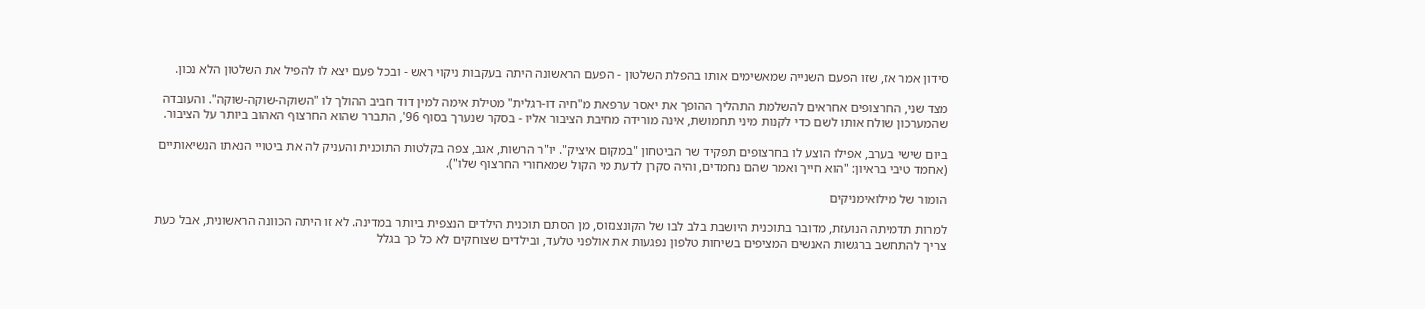סידון אמר אז, שזו הפעם השנייה שמאשימים אותו בהפלת השלטון - הפעם הראשונה היתה בעקבות ניקוי ראש - ובכל פעם יצא לו להפיל את השלטון הלא נכון.

מצד שני, החרצופים אחראים להשלמת התהליך ההופך את יאסר ערפאת מ"חיה דו-רגלית" מטילת אימה למין דוד חביב ההולך לו "השוקה-שוקה-שוקה". והעובדה שהמערכון שולח אותו לשם כדי לקנות מיני תחמושת, אינה מורידה מחיבת הציבור אליו - בסקר שנערך בסוף 96', התברר שהוא החרצוף האהוב ביותר על הציבור.

ביום שישי בערב, אפילו הוצע לו בחרצופים תפקיד שר הביטחון "במקום איציק". יו"ר הרשות, אגב, צפה בקלטות התוכנית והעניק לה את ביטויי הנאתו הנשיאותיים (אחמד טיבי בראיון: "הוא חייך ואמר שהם נחמדים, והיה סקרן לדעת מי הקול שמאחורי החרצוף שלו").

הומור של מילואימניקים

למרות תדמיתה הנועזת, מדובר בתוכנית היושבת בלב לבו של הקונצנזוס, מן הסתם תוכנית הילדים הנצפית ביותר במדינה. לא זו היתה הכוונה הראשונית, אבל כעת צריך להתחשב ברגשות האנשים המציפים בשיחות טלפון נפגעות את אולפני טלעד, ובילדים שצוחקים לא כל כך בגלל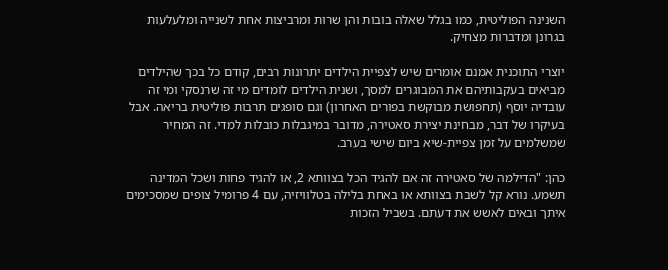השנינה הפוליטית, כמו בגלל שאלה בובות והן שרות ומרביצות אחת לשנייה ומלעלעות בגרונן ומדברות מצחיק.

יוצרי התוכנית אמנם אומרים שיש לצפיית הילדים יתרונות רבים, קודם כל בכך שהילדים מביאים בעקבותיהם את המבוגרים למסך, ושנית הילדים לומדים מי זה שרנסקי ומי זה עובדיה יוסף (תחפושת מבוקשת בפורים האחרון) וגם סופגים תרבות פוליטית בריאה. אבל בעיקרו של דבר, מבחינת יצירת סאטירה, מדובר במיגבלות כובלות למדי. זה המחיר שמשלמים על זמן צפיית-שיא ביום שישי בערב.

כהן: "הדילמה של סאטירה זה אם להגיד הכל בצוותא 2, או להגיד פחות ושכל המדינה תשמע. נורא קל לשבת בצוותא או באחת בלילה בטלוויזיה, עם 4 פרומיל צופים שמסכימים איתך ובאים לאשש את דעתם. בשביל הזכות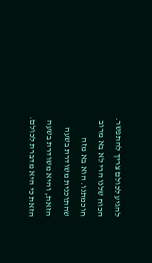להגיע לכולם צריך להתפשר. הכוח שלנו הרי לא בא מרוב חוכמתנו. הוא בא מזה שהתוכנית משודרת בשעה הזאת, והיא משודרת בשעה הזאת כי היא מדברת לכולם.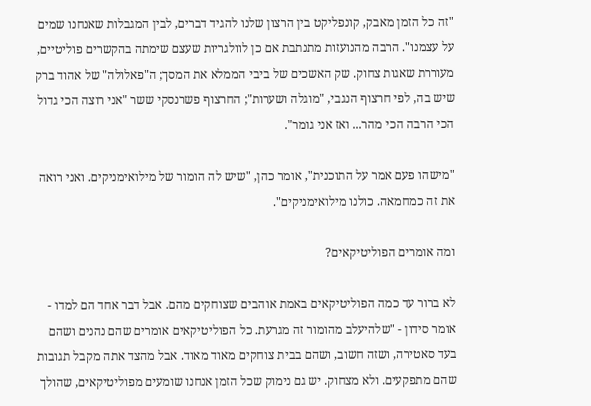"זה כל הזמן מאבק, קונפליקט בין הרצון שלנו להגיד דברים, לבין המגבלות שאנחנו שמים על עצמנו". הרבה מהנועזות מתנתבת אם כן לוולגריות שעצם שימתה בהקשרים פוליטיים, מעוררת שאגות צחוק. שק האשכים של ביבי הממלא את המסך; ה"פאלולה" של אהוד ברק שיש בה, לפי חרצוף הנגבי, "מוגלה ושערות"; החרצוף פשרנסקי ששר "אני רוצה הכי גדול הכי הרבה הכי מהר... ואז אני גומר".

"מישהו פעם אמר על התוכנית", אומר כהן, "שיש לה הומור של מילואימניקים. ואני רואה את זה כמחמאה. כולנו מילואימניקים".

ומה אומרים הפוליטיקאים?

לא ברור עד כמה הפוליטיקאים באמת אוהבים שצוחקים מהם. אבל דבר אחד הם למדו - אומר סידון - "שלהיעלב מהומור זה מגרעת. כל הפוליטיקאים אומרים שהם נהנים ושהם בעד סאטירה, ושזה חשוב, ושהם בבית צוחקים מאוד מאוד. אבל מהצד אתה מקבל תגובות שהם מתפקעים. ולא מצחוק. יש גם נימוק שכל הזמן אנחנו שומעים מפוליטיקאים, שהולך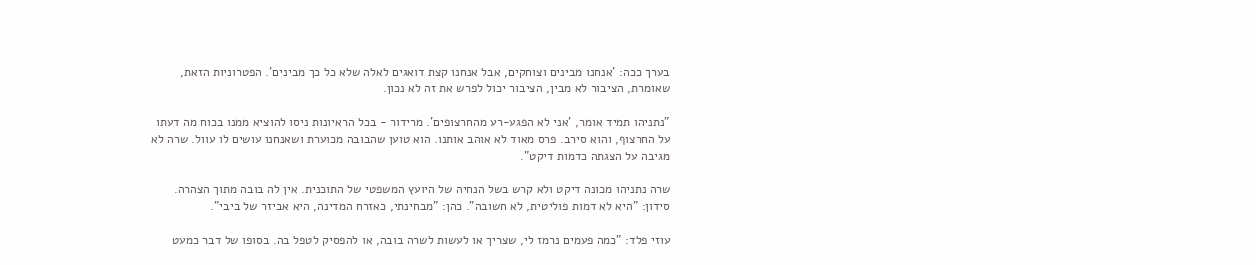בערך ככה: 'אנחנו מבינים וצוחקים, אבל אנחנו קצת דואגים לאלה שלא כל כך מבינים'. הפטרוניות הזאת, שאומרת, הציבור לא מבין, הציבור יכול לפרש את זה לא נכון.

"נתניהו תמיד אומר, 'אני לא הפגע-רע מהחרצופים'. מרידור - בכל הראיונות ניסו להוציא ממנו בכוח מה דעתו על החרצוף, והוא סירב. פרס מאוד לא אוהב אותנו. הוא טוען שהבובה מכוערת ושאנחנו עושים לו עוול. שרה לא מגיבה על הצגתה כדמות דיקט".

שרה נתניהו מכונה דיקט ולא קרש בשל הנחיה של היועץ המשפטי של התוכנית. אין לה בובה מתוך הצהרה. סידון: "היא לא דמות פוליטית, לא חשובה". כהן: "מבחינתי, כאזרח המדינה, היא אביזר של ביבי".

עוזי פלד: "כמה פעמים נרמז לי, שצריך או לעשות לשרה בובה, או להפסיק לטפל בה. בסופו של דבר כמעט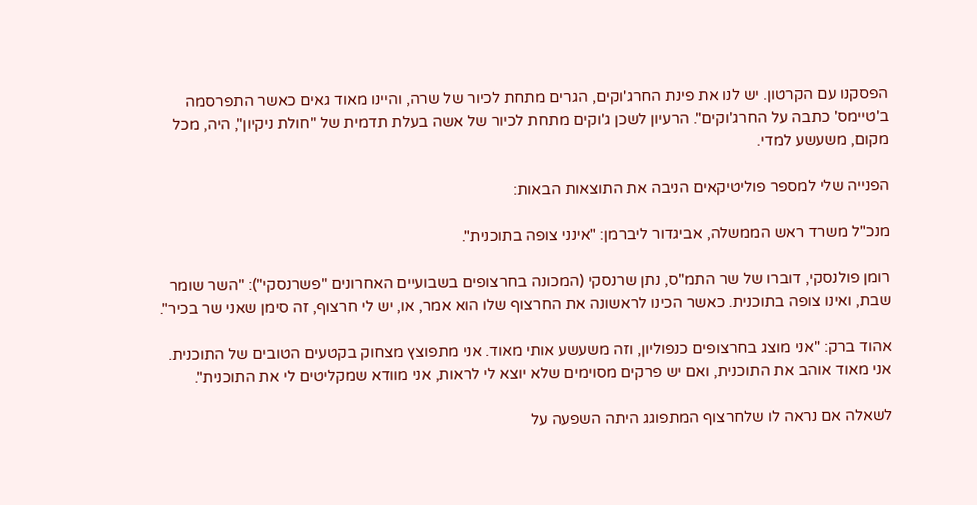הפסקנו עם הקרטון. יש לנו את פינת החרג'וקים, הגרים מתחת לכיור של שרה, והיינו מאוד גאים כאשר התפרסמה ב'טיימס' כתבה על החרג'וקים". הרעיון לשכן ג'וקים מתחת לכיור של אשה בעלת תדמית של "חולת ניקיון", היה, מכל מקום, משעשע למדי.

הפנייה שלי למספר פוליטיקאים הניבה את התוצאות הבאות:

מנכ"ל משרד ראש הממשלה, אביגדור ליברמן: "אינני צופה בתוכנית".

רומן פולנסקי, דוברו של שר התמ"ס, נתן שרנסקי (המכונה בחרצופים בשבועיים האחרונים "פשרנסקי"): "השר שומר שבת, ואינו צופה בתוכנית. כאשר הכינו לראשונה את החרצוף שלו הוא אמר, או, יש לי חרצוף, זה סימן שאני שר בכיר".

אהוד ברק: "אני מוצג בחרצופים כנפוליון, וזה משעשע אותי מאוד. אני מתפוצץ מצחוק בקטעים הטובים של התוכנית. אני מאוד אוהב את התוכנית, ואם יש פרקים מסוימים שלא יוצא לי לראות, אני מוודא שמקליטים לי את התוכנית".

לשאלה אם נראה לו שלחרצוף המתפוגג היתה השפעה על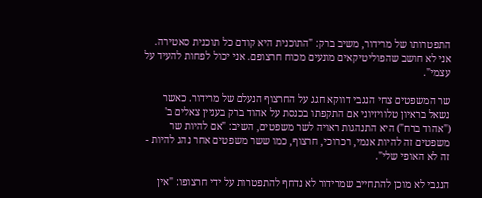התפטרותו של מרידור, משיב ברק: "התוכנית היא קודם כל תוכנית סאטירה. אני לא חושב שהפוליטיקאים מונעים מכוח חרצופם. אני יכול לפחות להעיד על עצמי".

שר המשפטים צחי הנגבי דווקא חגג על החרצוף הנעלם של מרידור. כאשר נשאל בראיון טלוויזיוני אם התקפתו בכנסת על אהוד ברק בעניין צאלים ב' ("אהוד ברח") היא התנהגות ראויה לשר משפטים, השיב: "אם להיות שר משפטים זה להיות אנמי, רכרוכי, חרצוף, כמו ששר משפטים אחר נהג להיות - זה לא האופי שלי".

הנגבי לא מוכן להתחייב שמרידור לא נדחף להתפטרות על ידי חרצופו: "אין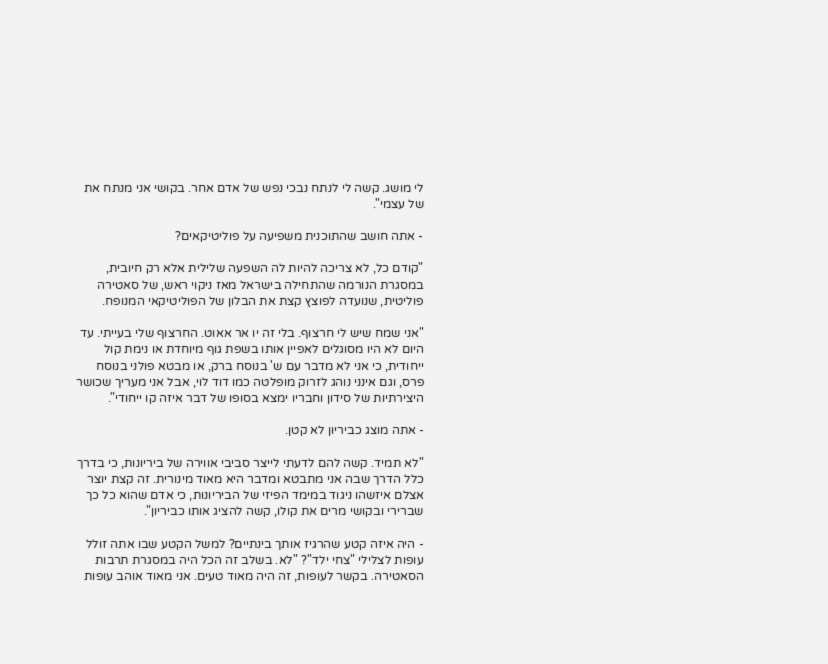לי מושג. קשה לי לנתח נבכי נפש של אדם אחר. בקושי אני מנתח את של עצמי".

- אתה חושב שהתוכנית משפיעה על פוליטיקאים?

"קודם כל, לא צריכה להיות לה השפעה שלילית אלא רק חיובית, במסגרת הנורמה שהתחילה בישראל מאז ניקוי ראש, של סאטירה פוליטית, שנועדה לפוצץ קצת את הבלון של הפוליטיקאי המנופח.

"אני שמח שיש לי חרצוף. בלי זה יו אר אאוט. החרצוף שלי בעייתי. עד היום לא היו מסוגלים לאפיין אותו בשפת גוף מיוחדת או נימת קול ייחודית, כי אני לא מדבר עם ש' בנוסח ברק, או מבטא פולני בנוסח פרס, וגם אינני נוהג לזרוק מופלטה כמו דוד לוי, אבל אני מעריך שכושר היצירתיות של סידון וחבריו ימצא בסופו של דבר איזה קו ייחודי".

- אתה מוצג כביריון לא קטן.

"לא תמיד. קשה להם לדעתי לייצר סביבי אווירה של ביריונות, כי בדרך כלל הדרך שבה אני מתבטא ומדבר היא מאוד מינורית. זה קצת יוצר אצלם איזשהו ניגוד במימד הפיזי של הביריונות, כי אדם שהוא כל כך שברירי ובקושי מרים את קולו, קשה להציג אותו כביריון".

- היה איזה קטע שהרגיז אותך בינתיים? למשל הקטע שבו אתה זולל עופות לצלילי "צחי ילד"? "לא. בשלב זה הכל היה במסגרת תרבות הסאטירה. בקשר לעופות, זה היה מאוד טעים. אני מאוד אוהב עופות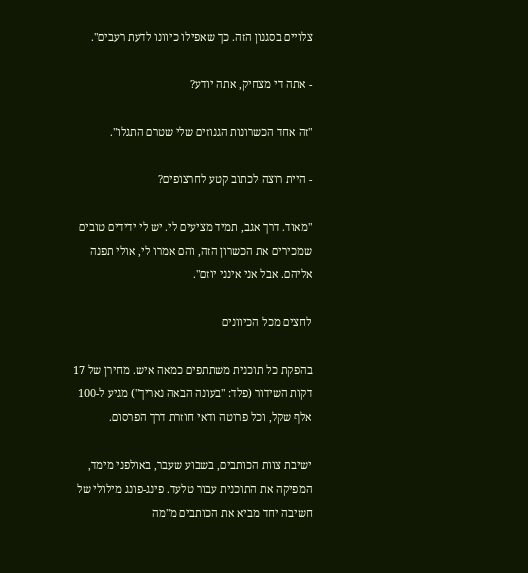צלויים בסגנון הזה. כך שאפילו כיוונו לדעת רעבים".

- אתה די מצחיק, אתה יודע?

"זה אחד הכשרונות הגנוזים שלי שטרם התגלו".

- היית רוצה לכתוב קטע לחרצופים?

"מאוד. דרך אגב, תמיד מציעים לי. יש לי ידידים טובים שמכירים את הכשרון הזה, והם אמרו לי, אולי תפנה אליהם. אבל אני אינני יוזם".

לחצים מכל הכיוונים

בהפקת כל תוכנית משתתפים כמאה איש. מחירן של 17 דקות השידור (פלד: "בעונה הבאה נאריך") מגיע ל-100 אלף שקל, וכל פרוטה ודאי חוזרת דרך הפרסום.

ישיבת צוות הכותבים, בשבוע שעבר, באולפני מימד, המפיקה את התוכנית עבור טלעד. פינג-פונג מילולי של חשיבה יחד מביא את הכותבים מ"מה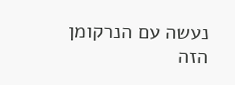נעשה עם הנרקומן הזה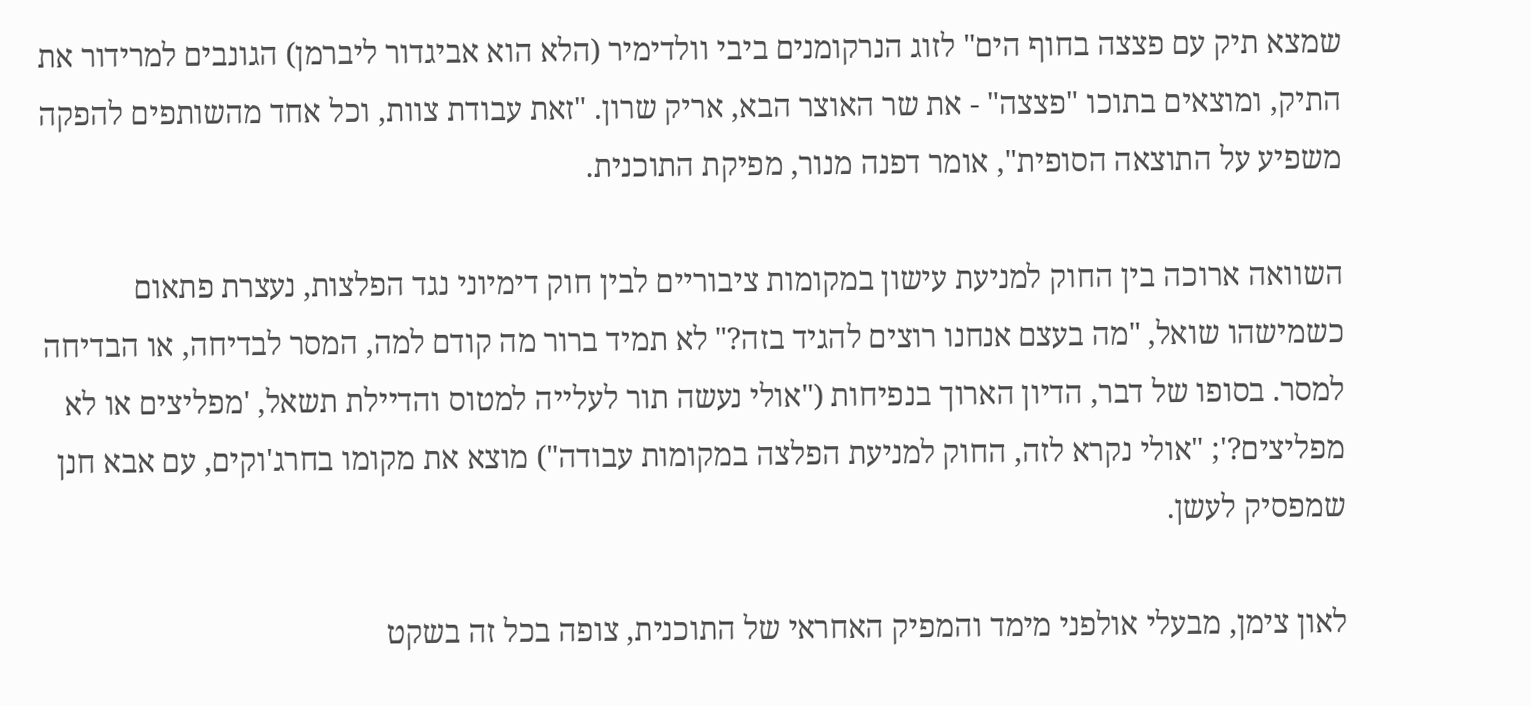שמצא תיק עם פצצה בחוף הים" לזוג הנרקומנים ביבי וולדימיר (הלא הוא אביגדור ליברמן) הגונבים למרידור את התיק, ומוצאים בתוכו "פצצה" - את שר האוצר הבא, אריק שרון. "זאת עבודת צוות, וכל אחד מהשותפים להפקה משפיע על התוצאה הסופית", אומר דפנה מנור, מפיקת התוכנית.

השוואה ארוכה בין החוק למניעת עישון במקומות ציבוריים לבין חוק דימיוני נגד הפלצות, נעצרת פתאום כשמישהו שואל, "מה בעצם אנחנו רוצים להגיד בזה?" לא תמיד ברור מה קודם למה, המסר לבדיחה, או הבדיחה למסר. בסופו של דבר, הדיון הארוך בנפיחות ("אולי נעשה תור לעלייה למטוס והדיילת תשאל, 'מפליצים או לא מפליצים?'; "אולי נקרא לזה, החוק למניעת הפלצה במקומות עבודה") מוצא את מקומו בחרג'וקים, עם אבא חנן שמפסיק לעשן.

לאון צימן, מבעלי אולפני מימד והמפיק האחראי של התוכנית, צופה בכל זה בשקט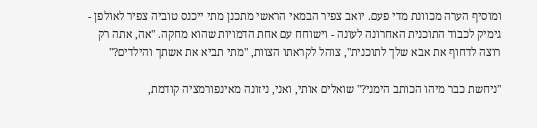ומוסיף הערה מכוונת מדי פעם. יואב צפיר הבמאי הראשי מתכנן מתי ייכנס טוביה צפיר לאולפן - גימיק לכבוד התוכנית האחרונה לעונה - וישוחח עם אחת הדמויות שהוא מחקה. "אה, אתה רק רוצה לדחוף את אבא שלך לתוכנית", צוהל לקראתו הצוות, "מתי תביא את אשתך והילדים?"

"ניחשת כבר מיהו הכותב הימני?" שואלים אותי, ואני, ניזונה מאינפורמציה קודמת,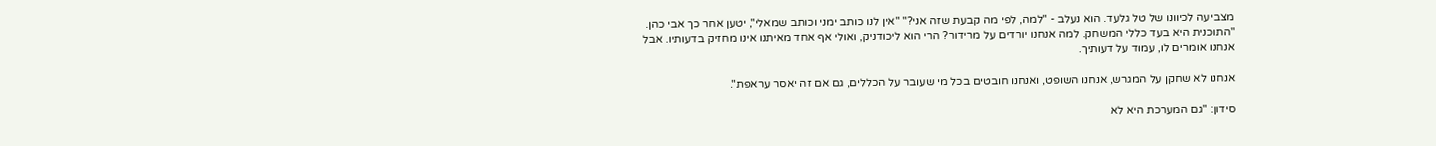מצביעה לכיוונו של טל גלעד. הוא נעלב - "למה, לפי מה קבעת שזה אני?" "אין לנו כותב ימני וכותב שמאלי", יטען אחר כך אבי כהן. "התוכנית היא בעד כללי המשחק. למה אנחנו יורדים על מרידור? הרי הוא ליכודניק, ואולי אף אחד מאיתנו אינו מחזיק בדעותיו. אבל אנחנו אומרים לו, עמוד על דעותיך.

אנחנו לא שחקן על המגרש, אנחנו השופט, ואנחנו חובטים בכל מי שעובר על הכללים, גם אם זה יאסר עראפת".

סידון: "גם המערכת היא לא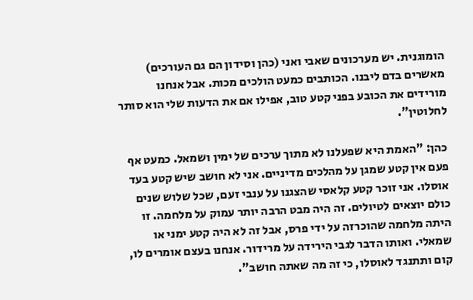הומוגנית. יש מערכונים שאבי ואני (כהן וסידון הם גם העורכים) מאשרים בדם ליבנו. הכותבים כמעט הולכים מכות. אבל אנחנו מורידים את הכובע בפני קטע טוב, אפילו אם את הדעות שלי הוא סותר לחלוטין".

כהן: "האמת היא שפעלנו לא מתוך ערכים של ימין ושמאל. כמעט אף פעם אין קטע שמגן על מהלכים מדיניים. אני לא חושב שיש קטע בעד אוסלו. אני זוכר קטע קלאסי שהצגנו על ענבי זעם, שכל שלוש שנים כולם יוצאים לטיולים. זה היה מבט הרבה יותר עמוק על מלחמה. זו היתה מלחמה שהוכרזה על ידי פרס, אבל זה לא היה קטע ימני או שמאלי. ואותו הדבר לגבי הירידה על מרידור. אנחנו בעצם אומרים לו, קום ותתנגד לאוסלו, כי זה מה שאתה חושב".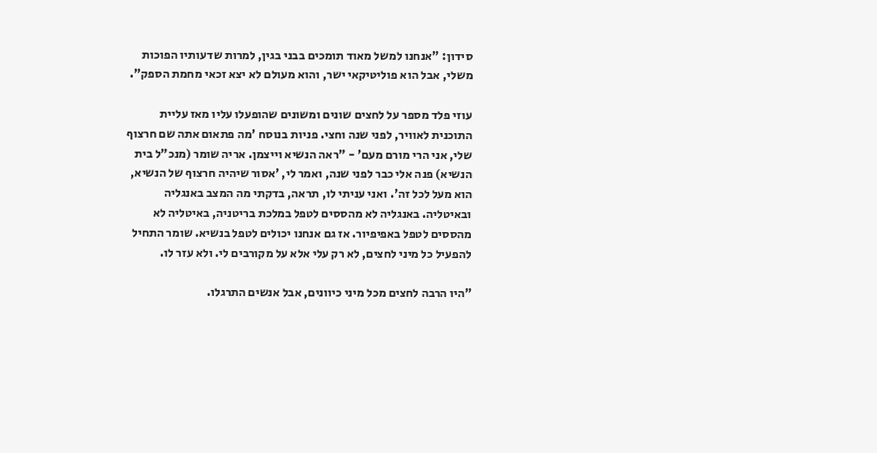סידון: "אנחנו למשל מאוד תומכים בבני בגין, למרות שדעותיו הפוכות משלי, אבל הוא פוליטיקאי ישר, והוא מעולם לא יצא זכאי מחמת הספק".

עוזי פלד מספר על לחצים שונים ומשונים שהופעלו עליו מאז עליית התוכנית לאוויר, לפני שנה וחצי. פניות בנוסח 'מה פתאום אתה שם חרצוף שלי, אני הרי מורם מעם' - "ראה הנשיא וייצמן. אריה שומר (מנכ"ל בית הנשיא) פנה אלי כבר לפני שנה, ואמר לי, 'אסור שיהיה חרצוף של הנשיא, הוא מעל לכל זה'. ואני עניתי לו, תראה, בדקתי מה המצב באנגליה ובאיטליה. באנגליה לא מהססים לטפל במלכת בריטניה, באיטליה לא מהססים לטפל באפיפיור. אז גם אנחנו יכולים לטפל בנשיא. שומר התחיל להפעיל כל מיני לחצים, לא רק עלי אלא על מקורבים לי. ולא עזר לו.

"היו הרבה לחצים מכל מיני כיוונים, אבל אנשים התרגלו.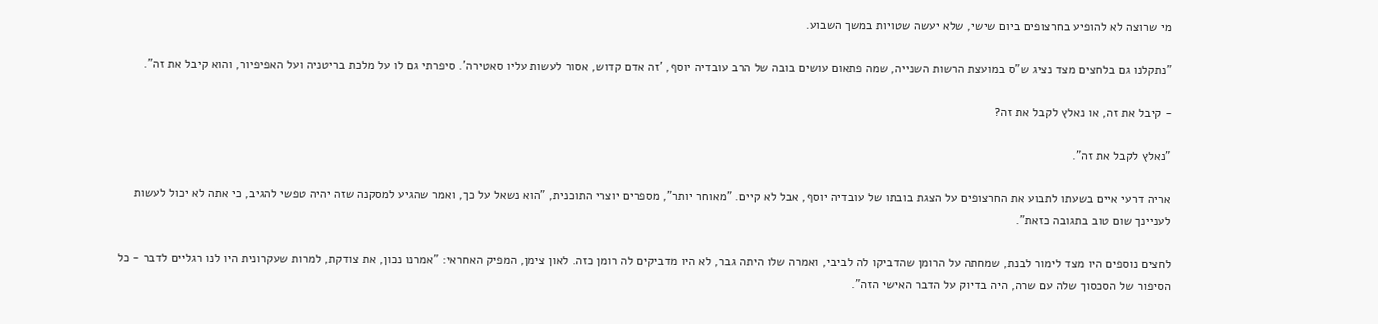מי שרוצה לא להופיע בחרצופים ביום שישי, שלא יעשה שטויות במשך השבוע.

"נתקלנו גם בלחצים מצד נציג ש"ס במועצת הרשות השנייה, שמה פתאום עושים בובה של הרב עובדיה יוסף, 'זה אדם קדוש, אסור לעשות עליו סאטירה'. סיפרתי גם לו על מלכת בריטניה ועל האפיפיור, והוא קיבל את זה".

- קיבל את זה, או נאלץ לקבל את זה?

"נאלץ לקבל את זה".

אריה דרעי איים בשעתו לתבוע את החרצופים על הצגת בובתו של עובדיה יוסף, אבל לא קיים. "מאוחר יותר", מספרים יוצרי התוכנית, "הוא נשאל על כך, ואמר שהגיע למסקנה שזה יהיה טפשי להגיב, כי אתה לא יכול לעשות לעניינך שום טוב בתגובה כזאת".

לחצים נוספים היו מצד לימור לבנת, שמחתה על הרומן שהדביקו לה לביבי, ואמרה שלו היתה גבר, לא היו מדביקים לה רומן כזה. לאון צימן, המפיק האחראי: "אמרנו נכון, את צודקת, למרות שעקרונית היו לנו רגליים לדבר - כל הסיפור של הסכסוך שלה עם שרה, היה בדיוק על הדבר האישי הזה".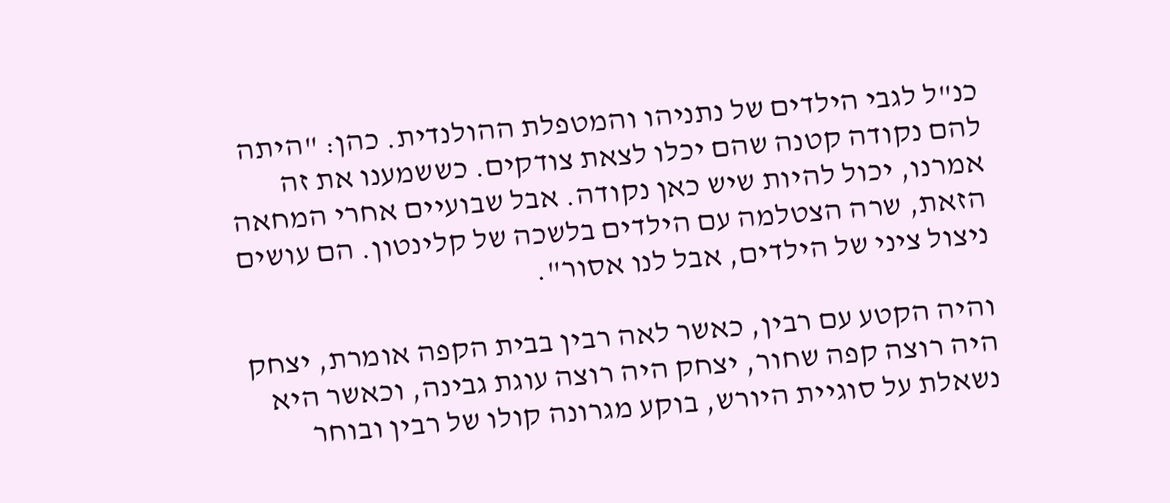כנ"ל לגבי הילדים של נתניהו והמטפלת ההולנדית. כהן: "היתה להם נקודה קטנה שהם יכלו לצאת צודקים. כששמענו את זה אמרנו, יכול להיות שיש כאן נקודה. אבל שבועיים אחרי המחאה הזאת, שרה הצטלמה עם הילדים בלשכה של קלינטון. הם עושים ניצול ציני של הילדים, אבל לנו אסור".

והיה הקטע עם רבין, כאשר לאה רבין בבית הקפה אומרת, יצחק היה רוצה קפה שחור, יצחק היה רוצה עוגת גבינה, וכאשר היא נשאלת על סוגיית היורש, בוקע מגרונה קולו של רבין ובוחר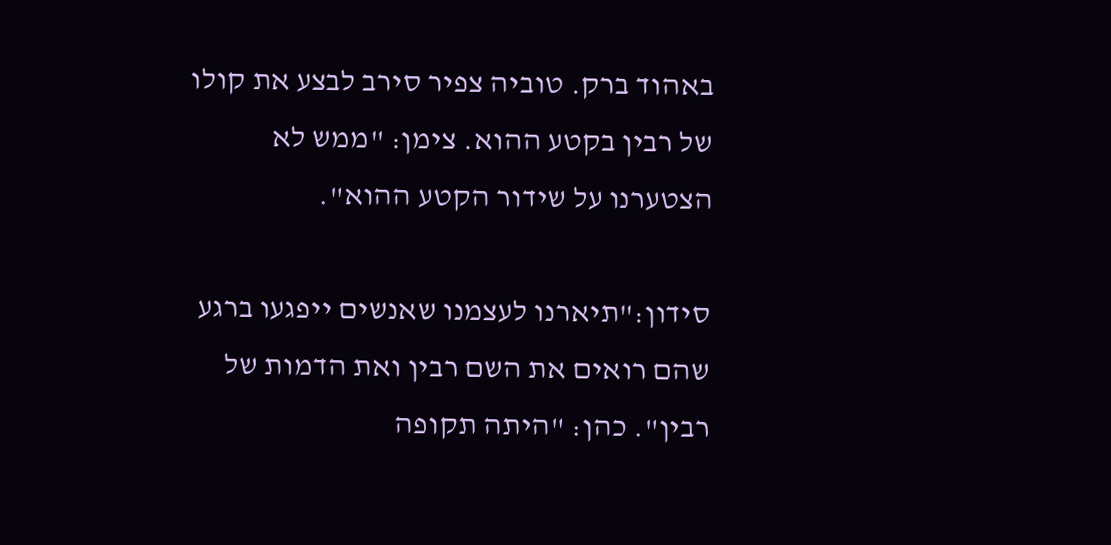באהוד ברק. טוביה צפיר סירב לבצע את קולו של רבין בקטע ההוא. צימן: "ממש לא הצטערנו על שידור הקטע ההוא".

סידון:"תיארנו לעצמנו שאנשים ייפגעו ברגע שהם רואים את השם רבין ואת הדמות של רבין". כהן: "היתה תקופה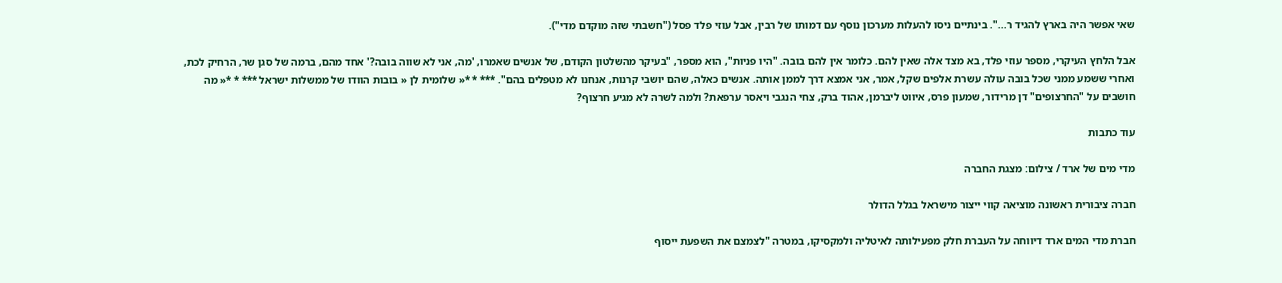שאי אפשר היה בארץ להגיד ר...". בינתיים ניסו להעלות מערכון נוסף עם דמותו של רבין, אבל עוזי פלד פסל ("חשבתי שזה מוקדם מדי").

אבל הלחץ העיקרי, מספר עוזי פלד, בא מצד אלה שאין להם. כלומר אין להם בובה. "היו פניות", הוא מספר, "בעיקר מהשלטון הקודם, של אנשים שאמרו, 'מה, אני לא שווה בובה?' אחד מהם, ברמה של סגן שר, הרחיק לכת, ואחרי ששמע ממני שכל בובה עולה עשרת אלפים שקל, אמר, אני אמצא דרך לממן אותה. אנשים כאלה, שהם יושבי קרנות, אנחנו לא מטפלים בהם". *** * *« שלומית לן « בובות הוודו של ממשלות ישראל *** * *« מה חושבים על "החרצופים" דן מרידור, שמעון פרס, איווט ליברמן, אהוד ברק, צחי הנגבי ויאסר ערפאת? ולמה לשרה לא מגיע חרצוף?

עוד כתבות

מדי מים של ארד / צילום: מצגת החברה

חברה ציבורית ראשונה מוציאה קווי ייצור מישראל בגלל הדולר

חברת מדי המים ארד דיווחה על העברת חלק מפעילותה לאיטליה ולמקסיקו, במטרה "לצמצם את השפעת ייסוף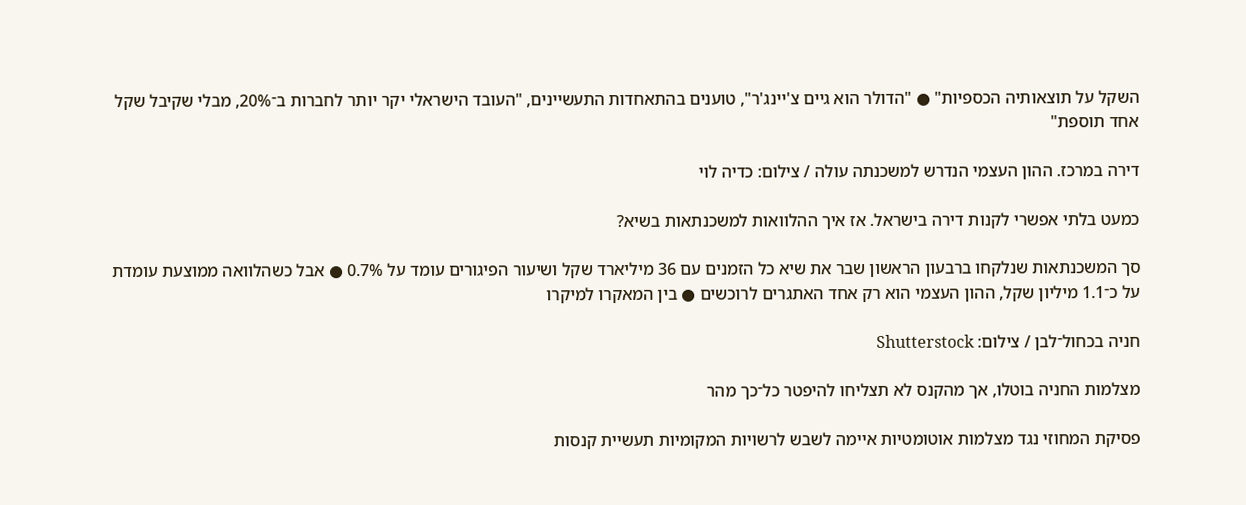השקל על תוצאותיה הכספיות" ● "הדולר הוא גיים צ'יינג'ר", טוענים בהתאחדות התעשיינים, "העובד הישראלי יקר יותר לחברות ב־20%, מבלי שקיבל שקל אחד תוספת"

דירה במרכז. ההון העצמי הנדרש למשכנתה עולה / צילום: כדיה לוי

כמעט בלתי אפשרי לקנות דירה בישראל. אז איך ההלוואות למשכנתאות בשיא?

סך המשכנתאות שנלקחו ברבעון הראשון שבר את שיא כל הזמנים עם 36 מיליארד שקל ושיעור הפיגורים עומד על 0.7% ● אבל כשהלוואה ממוצעת עומדת על כ־1.1 מיליון שקל, ההון העצמי הוא רק אחד האתגרים לרוכשים ● בין המאקרו למיקרו

חניה בכחול־לבן / צילום: Shutterstock

מצלמות החניה בוטלו, אך מהקנס לא תצליחו להיפטר כל־כך מהר

פסיקת המחוזי נגד מצלמות אוטומטיות איימה לשבש לרשויות המקומיות תעשיית קנסות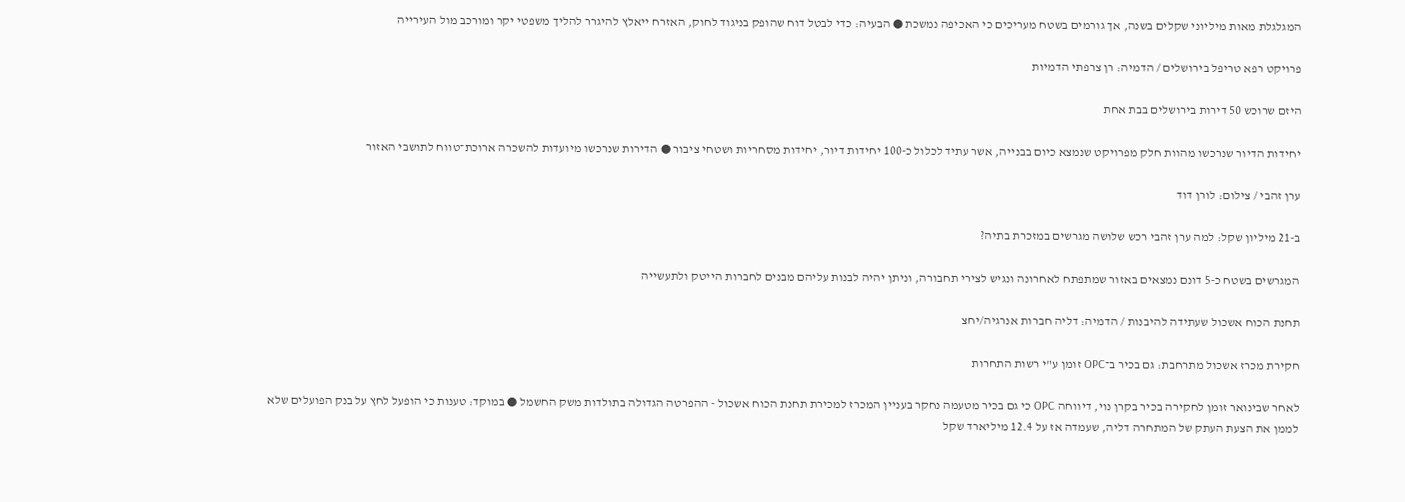המגלגלת מאות מיליוני שקלים בשנה, אך גורמים בשטח מעריכים כי האכיפה נמשכת ● הבעיה: כדי לבטל דוח שהופק בניגוד לחוק, האזרח ייאלץ להיגרר להליך משפטי יקר ומורכב מול העירייה

פרויקט רפא טריפל בירושלים / הדמיה: רן צרפתי הדמיות

היזם שרוכש 50 דירות בירושלים בבת אחת

יחידות הדיור שנרכשו מהוות חלק מפרויקט שנמצא כיום בבנייה, אשר עתיד לכלול כ-100 יחידות דיור, יחידות מסחריות ושטחי ציבור ● הדירות שנרכשו מיועדות להשכרה ארוכת־טווח לתושבי האזור

ערן זהבי / צילום: לורן דוד

ב-21 מיליון שקל: למה ערן זהבי רכש שלושה מגרשים במזכרת בתיה?

המגרשים בשטח כ-5 דונם נמצאים באזור שמתפתח לאחרונה ונגיש לצירי תחבורה, וניתן יהיה לבנות עליהם מבנים לחברות הייטק ולתעשייה

תחנת הכוח אשכול שעתידה להיבנות / הדמיה: דליה חברות אנרגיה/יחצ

חקירת מכרז אשכול מתרחבת: גם בכיר ב־OPC זומן ע"י רשות התחרות

לאחר שבינואר זומן לחקירה בכיר בקרן נוי, דיווחה OPC כי גם בכיר מטעמה נחקר בעניין המכרז למכירת תחנת הכוח אשכול - ההפרטה הגדולה בתולדות משק החשמל ● במוקד: טענות כי הופעל לחץ על בנק הפועלים שלא לממן את הצעת העתק של המתחרה דליה, שעמדה אז על 12.4 מיליארד שקל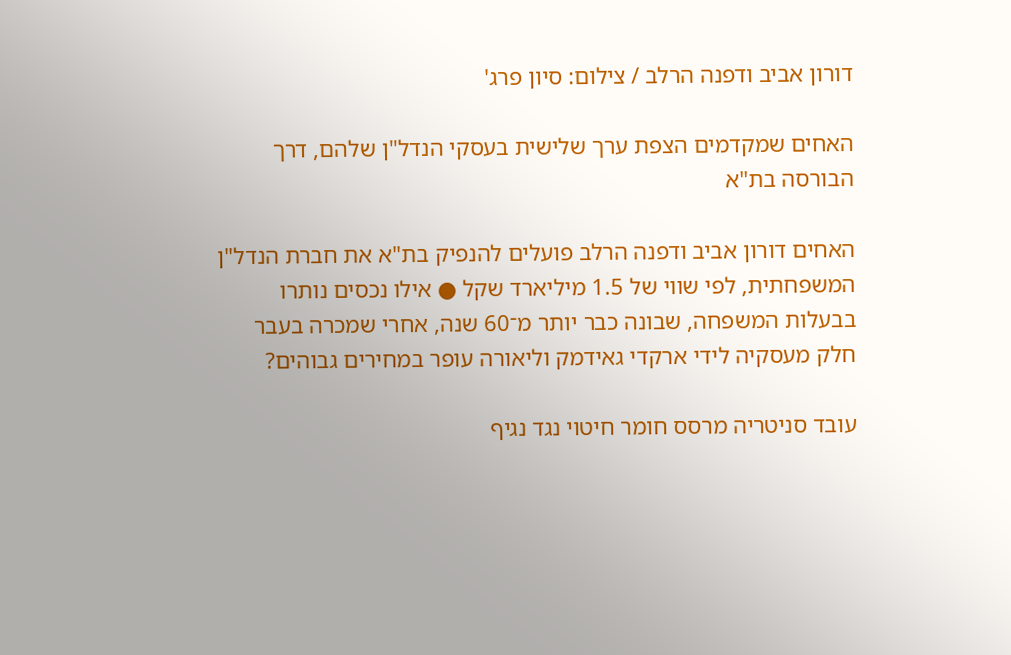דורון אביב ודפנה הרלב / צילום: סיון פרג'

האחים שמקדמים הצפת ערך שלישית בעסקי הנדל"ן שלהם, דרך הבורסה בת"א

האחים דורון אביב ודפנה הרלב פועלים להנפיק בת"א את חברת הנדל"ן המשפחתית, לפי שווי של 1.5 מיליארד שקל ● אילו נכסים נותרו בבעלות המשפחה, שבונה כבר יותר מ־60 שנה, אחרי שמכרה בעבר חלק מעסקיה לידי ארקדי גאידמק וליאורה עופר במחירים גבוהים?

עובד סניטריה מרסס חומר חיטוי נגד נגיף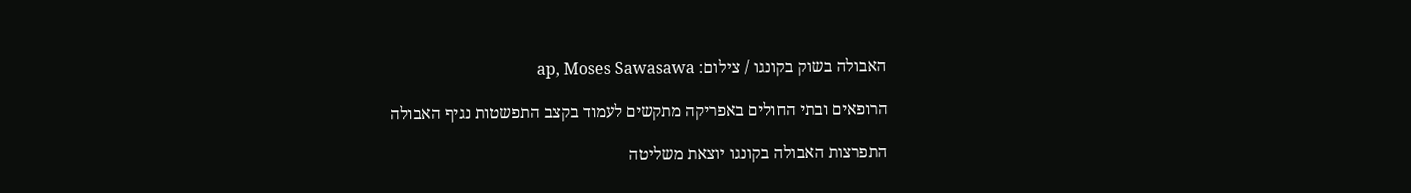האבולה בשוק בקונגו / צילום: ap, Moses Sawasawa

הרופאים ובתי החולים באפריקה מתקשים לעמוד בקצב התפשטות נגיף האבולה

התפרצות האבולה בקונגו יוצאת משליטה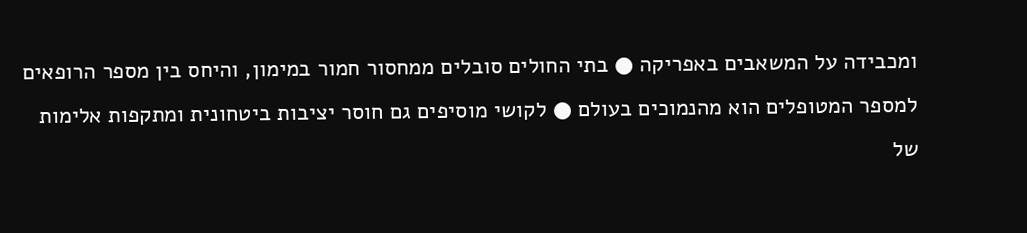ומכבידה על המשאבים באפריקה ● בתי החולים סובלים ממחסור חמור במימון, והיחס בין מספר הרופאים למספר המטופלים הוא מהנמוכים בעולם ● לקושי מוסיפים גם חוסר יציבות ביטחונית ומתקפות אלימות של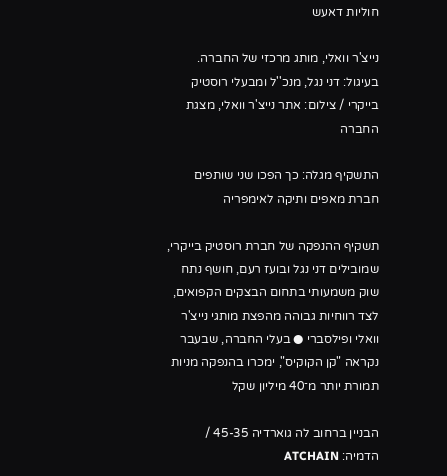חוליות דאעש

נייצ'ר וואלי, מותג מרכזי של החברה. בעיגול: דני נגל, מנכ''ל ומבעלי רוסטיק בייקרי / צילום: אתר נייצ'ר וואלי, מצגת החברה

התשקיף מגלה: כך הפכו שני שותפים חברת מאפים ותיקה לאימפריה

תשקיף ההנפקה של חברת רוסטיק בייקרי, שמובילים דני נגל ובועז רעם, חושף נתח שוק משמעותי בתחום הבצקים הקפואים, לצד רווחיות גבוהה מהפצת מותגי נייצ'ר וואלי ופילסברי ● בעלי החברה, שבעבר נקראה "קן הקוקיס", ימכרו בהנפקה מניות תמורת יותר מ־40 מיליון שקל

הבניין ברחוב לה גוארדיה 45-35 / הדמיה: ATCHAIN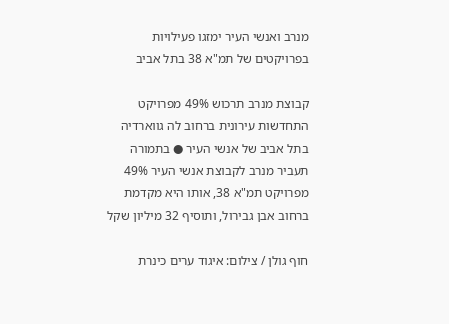מנרב ואנשי העיר ימזגו פעילויות בפרויקטים של תמ"א 38 בתל אביב

קבוצת מנרב תרכוש 49% מפרויקט התחדשות עירונית ברחוב לה גווארדיה בתל אביב של אנשי העיר ● בתמורה תעביר מנרב לקבוצת אנשי העיר 49% מפרויקט תמ"א 38, אותו היא מקדמת ברחוב אבן גבירול, ותוסיף 32 מיליון שקל

חוף גולן / צילום: איגוד ערים כינרת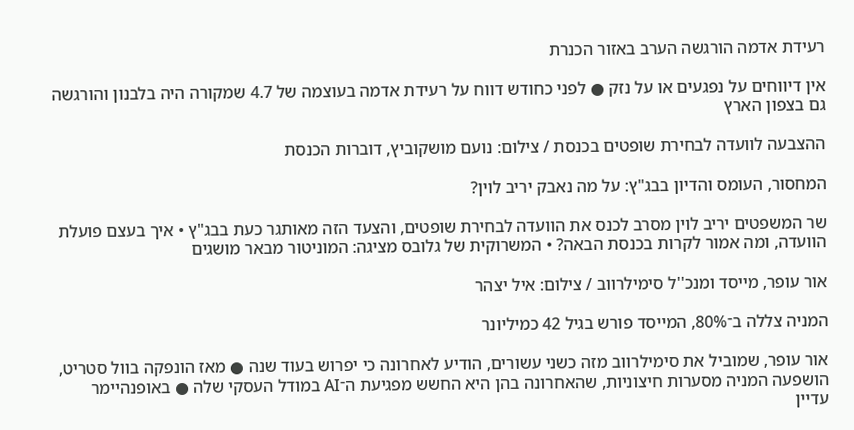רעידת אדמה הורגשה הערב באזור הכנרת

אין דיווחים על נפגעים או על נזק ● לפני כחודש דווח על רעידת אדמה בעוצמה של 4.7 שמקורה היה בלבנון והורגשה גם בצפון הארץ

ההצבעה לוועדה לבחירת שופטים בכנסת / צילום: נועם מושקוביץ, דוברות הכנסת

המחסור, העומס והדיון בבג"ץ: על מה נאבק יריב לוין?

שר המשפטים יריב לוין מסרב לכנס את הוועדה לבחירת שופטים, והצעד הזה מאותגר כעת בבג"ץ • איך בעצם פועלת הוועדה, ומה אמור לקרות בכנסת הבאה? • המשרוקית של גלובס מציגה: המוניטור מבאר מושגים

אור עופר, מייסד ומנכ''ל סימילרווב / צילום: איל יצהר

המניה צללה ב־80%, המייסד פורש בגיל 42 כמיליונר

אור עופר, שמוביל את סימילרווב מזה כשני עשורים, הודיע לאחרונה כי יפרוש בעוד שנה ● מאז הונפקה בוול סטריט, הושפעה המניה מסערות חיצוניות, שהאחרונה בהן היא החשש מפגיעת ה־AI במודל העסקי שלה ● באופנהיימר עדיין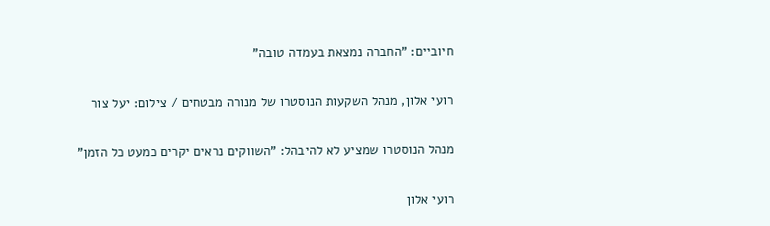חיוביים: "החברה נמצאת בעמדה טובה"

רועי אלון, מנהל השקעות הנוסטרו של מנורה מבטחים / צילום: יעל צור

מנהל הנוסטרו שמציע לא להיבהל: "השווקים נראים יקרים כמעט כל הזמן"

רועי אלון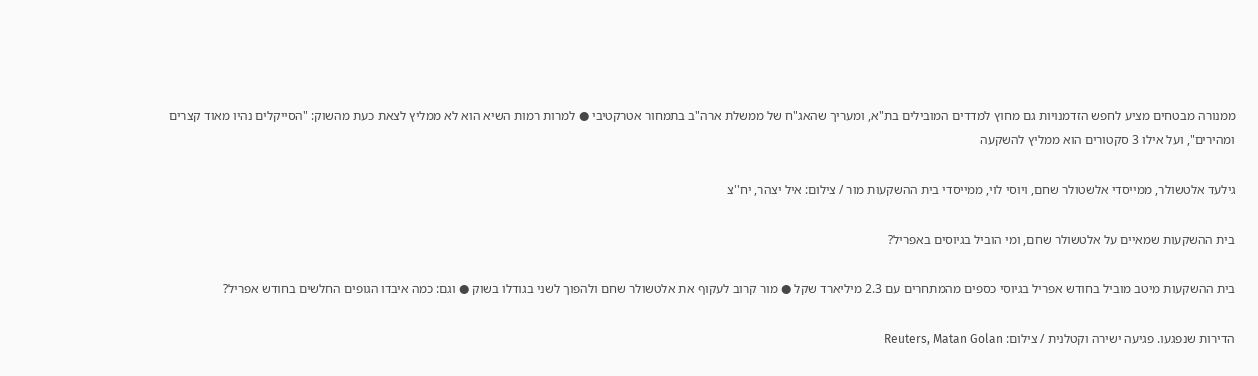ממנורה מבטחים מציע לחפש הזדמנויות גם מחוץ למדדים המובילים בת"א, ומעריך שהאג"ח של ממשלת ארה"ב בתמחור אטרקטיבי ● למרות רמות השיא הוא לא ממליץ לצאת כעת מהשוק: "הסייקלים נהיו מאוד קצרים ומהירים", ועל אילו 3 סקטורים הוא ממליץ להשקעה

גילעד אלטשולר, ממייסדי אלשטולר שחם, ויוסי לוי, ממייסדי בית ההשקעות מור / צילום: איל יצהר, יח''צ

בית ההשקעות שמאיים על אלטשולר שחם, ומי הוביל בגיוסים באפריל?

בית ההשקעות מיטב מוביל בחודש אפריל בגיוסי כספים מהמתחרים עם 2.3 מיליארד שקל ● מור קרוב לעקוף את אלטשולר שחם ולהפוך לשני בגודלו בשוק ● וגם: כמה איבדו הגופים החלשים בחודש אפריל?

הדירות שנפגעו. פגיעה ישירה וקטלנית / צילום: Reuters, Matan Golan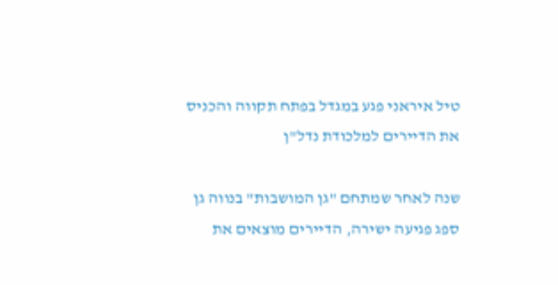טיל איראני פגע במגדל בפתח תקווה והכניס את הדיירים למלכודת נדל"ן

שנה לאחר שמתחם "גן המושבות" בנווה גן ספג פגיעה ישירה, הדיירים מוצאים את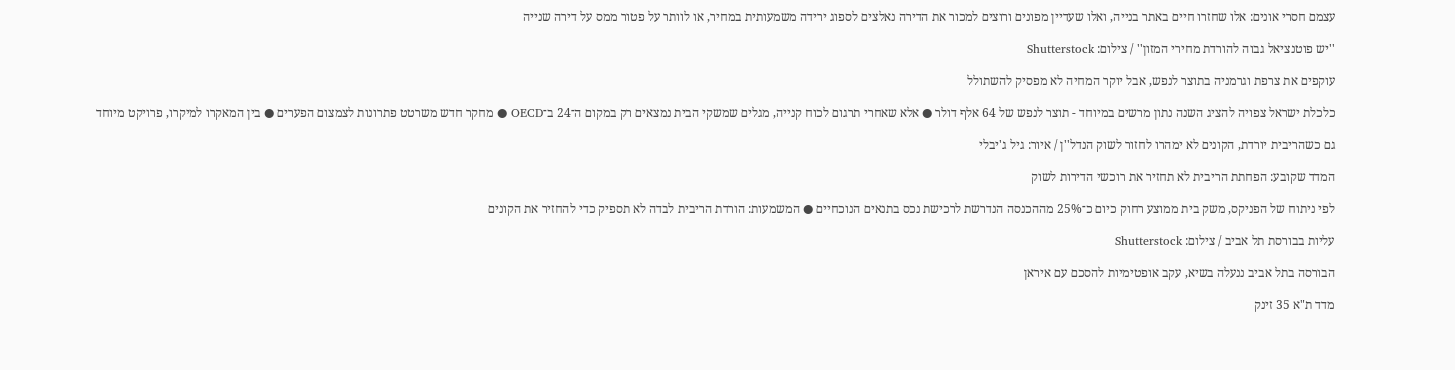עצמם חסרי אונים: אלו שחזרו חיים באתר בנייה, ואלו שעדיין מפונים ורוצים למכור את הדירה נאלצים לספוג ירידה משמעותית במחיר, או לוותר על פטור ממס על דירה שנייה

''יש פוטנציאל גבוה להורדת מחירי המזון'' / צילום: Shutterstock

עוקפים את צרפת וגרמניה בתוצר לנפש, אבל יוקר המחיה לא מפסיק להשתולל

כלכלת ישראל צפויה להציג השנה נתון מרשים במיוחד - תוצר לנפש של 64 אלף דולר ● אלא שאחרי תרגום לכוח קנייה, מגלים שמשקי הבית נמצאים רק במקום ה־24 ב־OECD ● מחקר חדש משרטט פתרונות לצמצום הפערים ● בין המאקרו למיקרו, פרויקט מיוחד

גם כשהריבית יורדת, הקונים לא ימהרו לחזור לשוק הנדל''ן / איור: גיל ג'יבלי

המדד שקובע: הפחתת הריבית לא תחזיר את רוכשי הדירות לשוק

לפי ניתוח של הפניקס, משק בית ממוצע רחוק כיום כ־25% מההכנסה הנדרשת לרכישת נכס בתנאים הנוכחיים ● המשמעות: הורדת הריבית לבדה לא תספיק כדי להחזיר את הקונים

עליות בבורסת תל אביב / צילום: Shutterstock

הבורסה בתל אביב ננעלה בשיא, עקב אופטימיות להסכם עם איראן

מדד ת"א 35 זינק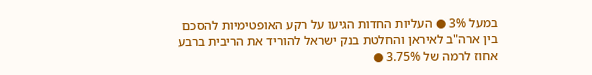במעל 3% ● העליות החדות הגיעו על רקע האופטימיות להסכם בין ארה"ב לאיראן והחלטת בנק ישראל להוריד את הריבית ברבע אחוז לרמה של 3.75% ●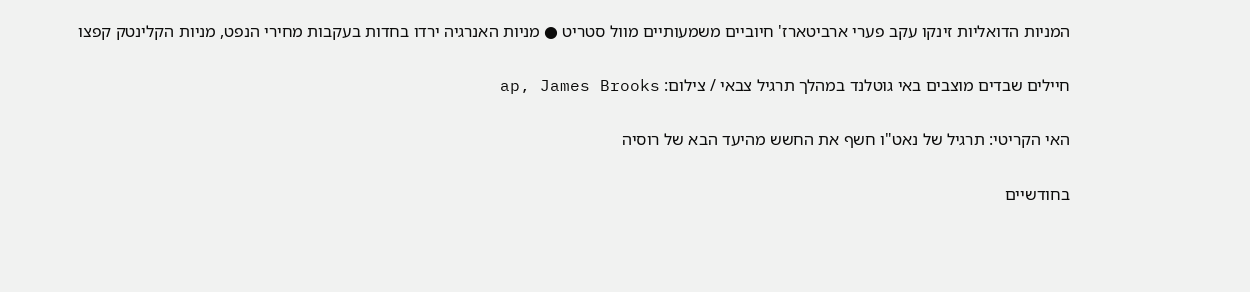המניות הדואליות זינקו עקב פערי ארביטארז' חיוביים משמעותיים מוול סטריט ● מניות האנרגיה ירדו בחדות בעקבות מחירי הנפט, מניות הקלינטק קפצו

חיילים שבדים מוצבים באי גוטלנד במהלך תרגיל צבאי / צילום: ap, James Brooks

האי הקריטי: תרגיל של נאט"ו חשף את החשש מהיעד הבא של רוסיה

בחודשיים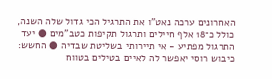האחרונים ערכה נאט"ו את התרגיל הכי גדול שלה השנה, כולל כ־18 אלף חיילים ותרגול תקיפות כטב"מים ● יעד התרגול מפתיע - אי תיירותי בשליטת שבדיה ● החשש: כיבוש רוסי יאפשר לה לאיים בטילים בטווח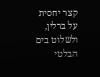קצר יחסית על ברלין, ולשלוט בים הבלטי